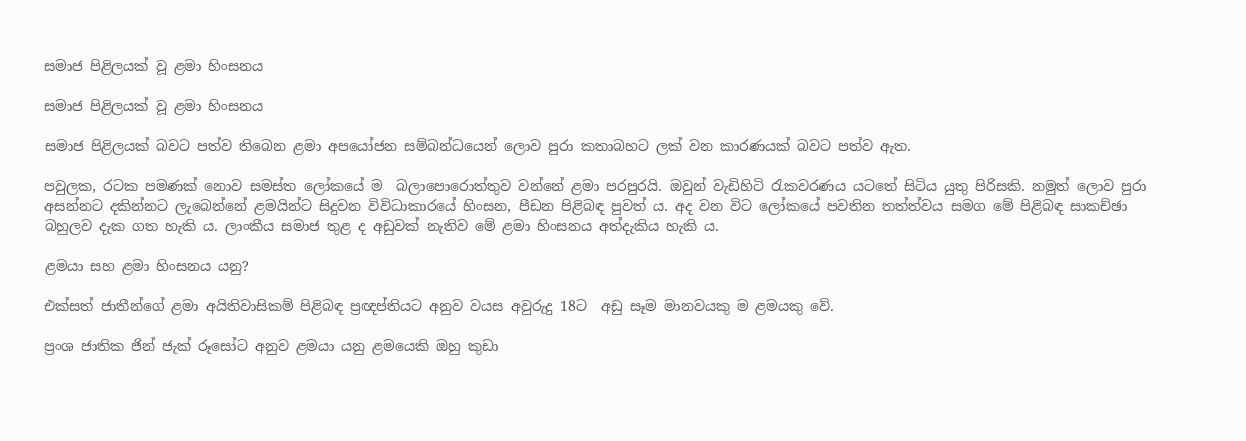සමාජ පිළිලයක් වූ ළමා හිංසනය

සමාජ පිළිලයක් වූ ළමා හිංසනය

සමාජ පිළිලයක් බවට පත්ව තිබෙන ළමා අපයෝජන සම්බන්ධයෙන් ලොව පුරා කතාබහට ලක් වන කාරණයක් බවට පත්ව ඇත.

පවුලක, රටක පමණක් නොව සමස්ත ලෝකයේ ම  බලාපොරොත්තුව වන්නේ ළමා පරපුරයි. ඔවුන් වැඩිහිටි රැකවරණය යටතේ සිටිය යුතු පිරිසකි. නමුත් ලොව පුරා අසන්නට දකින්නට ලැබෙන්නේ ළමයින්ට සිදුවන විවිධාකාරයේ හිංසන, පීඩන පිළිබඳ පුවත් ය. අද වන විට ලෝකයේ පවතින තත්ත්වය සමග මේ පිළිබඳ සාකච්ඡා බහුලව දැක ගත හැකි ය. ලාංකීය සමාජ තුළ ද අඩුවක් නැතිව මේ ළමා හිංසනය අත්දැකිය හැකි ය.

ළමයා සහ ළමා හිංසනය යනු?

එක්සත් ජාතීන්ගේ ළමා අයිතිවාසිකම් පිළිබඳ ප්‍රඥප්තියට අනුව වයස අවුරුදු 18ට  අඩු සෑම මානවයකු ම ළමයකු වේ.

ප්‍රංශ ජාතික ජින් ජැක් රූසෝට අනුව ළමයා යනු ළමයෙකි ඔහු කුඩා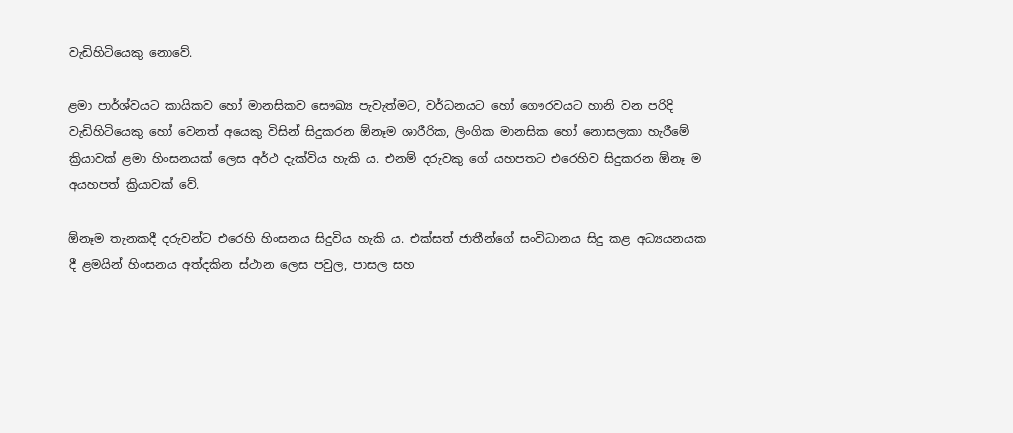වැඩිහිටියෙකු නොවේ.

ළමා පාර්ශ්වයට කායිකව හෝ මානසිකව සෞඛ්‍ය පැවැත්මට, වර්ධනයට හෝ ගෞරවයට හානි වන පරිදි වැඩිහිටියෙකු හෝ වෙනත් අයෙකු විසින් සිදුකරන ඕනෑම ශාරීරික, ලිංගික මානසික හෝ නොසලකා හැරීමේ ක්‍රියාවක් ළමා හිංසනයක් ලෙස අර්ථ දැක්විය හැකි ය. එනම් දරුවකු ගේ යහපතට එරෙහිව සිදුකරන ඕනෑ ම අයහපත් ක්‍රියාවක් වේ.

ඕනෑම තැනකදී දරුවන්ට එරෙහි හිංසනය සිදුවිය හැකි ය. එක්සත් ජාතීන්ගේ සංවිධානය සිදු කළ අධ්‍යයනයක දී ළමයින් හිංසනය අත්දකින ස්ථාන ලෙස පවුල, පාසල සහ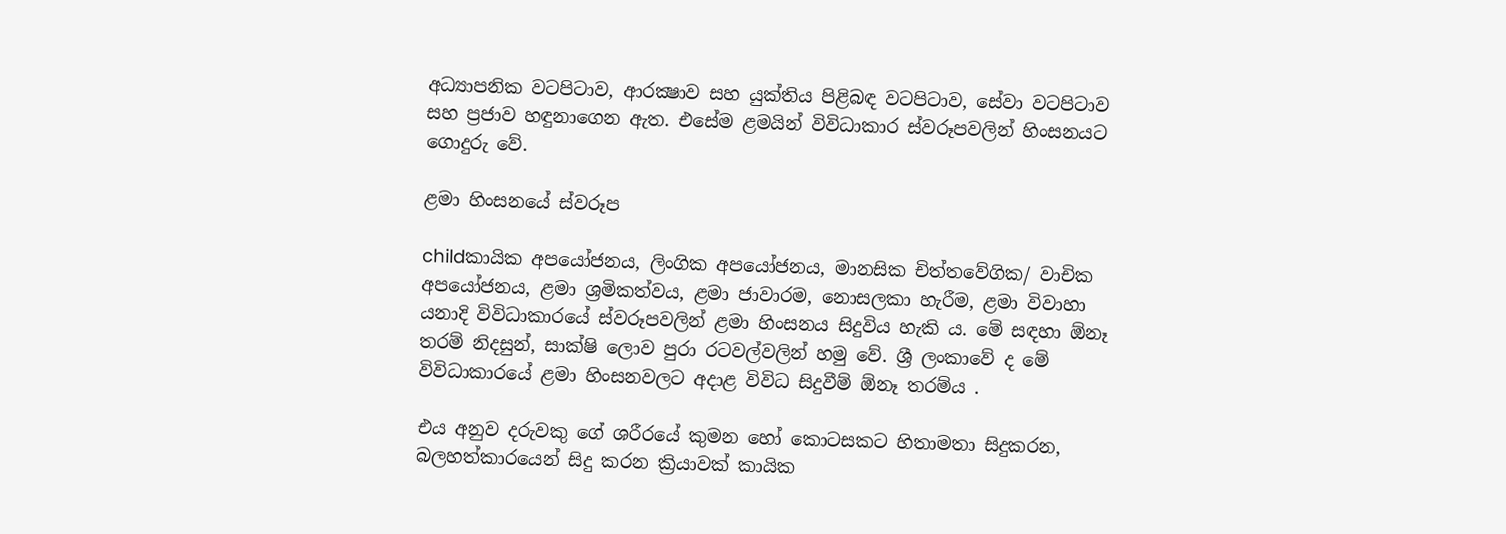අධ්‍යාපනික වටපිටාව, ආරක්‍ෂාව සහ යුක්තිය පිළිබඳ වටපිටාව, සේවා වටපිටාව සහ ප්‍රජාව හඳුනාගෙන ඇත. එසේම ළමයින් විවිධාකාර ස්වරූපවලින් හිංසනයට ගොදුරු වේ.

ළමා හිංසනයේ ස්වරූප

childකායික අපයෝජනය, ලිංගික අපයෝජනය, මානසික චිත්තවේගික/ වාචික අපයෝජනය, ළමා ශ්‍රමිකත්වය, ළමා ජාවාරම, නොසලකා හැරීම, ළමා විවාහා යනාදි විවිධාකාරයේ ස්වරූපවලින් ළමා හිංසනය සිදුවිය හැකි ය. මේ සඳහා ඕනෑ තරම් නිදසුන්, සාක්ෂි ලොව පුරා රටවල්වලින් හමු වේ. ශ්‍රී ලංකාවේ ද මේ විවිධාකාරයේ ළමා හිංසනවලට අදාළ විවිධ සිදුවීම් ඕනෑ තරම්ය .

එය අනුව දරුවකු ගේ ශරීරයේ කුමන හෝ කොටසකට හිතාමතා සිදුකරන, බලහත්කාරයෙන් සිදු කරන ක්‍රියාවක් කායික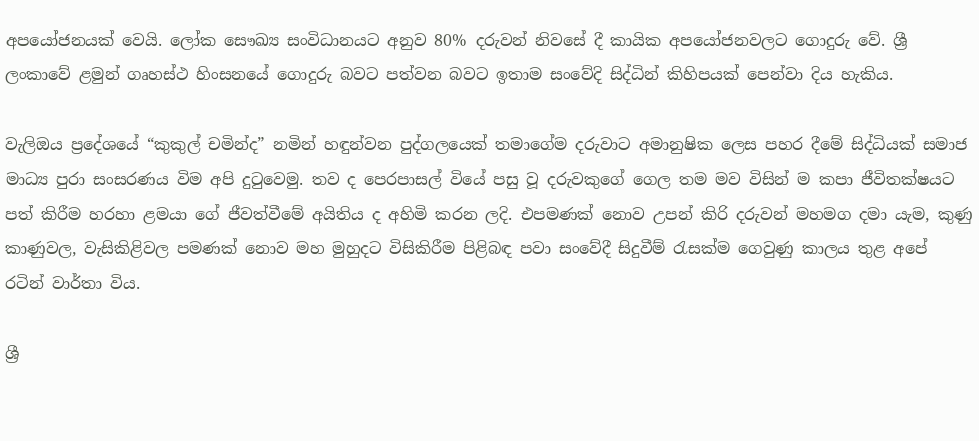අපයෝජනයක් වෙයි. ලෝක සෞඛ්‍ය සංවිධානයට අනුව 80% දරුවන් නිවසේ දී කායික අපයෝජනවලට ගොදුරු වේ. ශ්‍රී ලංකාවේ ළමුන් ගෘහස්ථ හිංසනයේ ගොදුරු බවට පත්වන බවට ඉතාම සංවේදි සිද්ධින් කිහිපයක් පෙන්වා දිය හැකිය.

වැලිඔය ප්‍රදේශයේ “කුකුල් චමින්ද” නමින් හඳුන්වන පුද්ගලයෙක් තමාගේම දරුවාට අමානුෂික ලෙස පහර දීමේ සිද්ධියක් සමාජ මාධ්‍ය පුරා සංසරණය විම අපි දුටුවෙමු. තව ද පෙරපාසල් වියේ පසු වූ දරුවකුගේ ගෙල තම මව විසින් ම කපා ජීවිතක්ෂයට පත් කිරීම හරහා ළමයා ගේ ජීවත්වීමේ අයිතිය ද අහිමි කරන ලදි. එපමණක් නොව උපන් කිරි දරුවන් මහමග දමා යැම, කුණු කාණුවල, වැසිකිළිවල පමණක් නොව මහ මුහුදට විසිකිරීම පිළිබඳ පවා සංවේදී සිදුවීම් රැසක්ම ගෙවුණු කාලය තුළ අපේ රටින් වාර්තා විය.

ශ්‍රී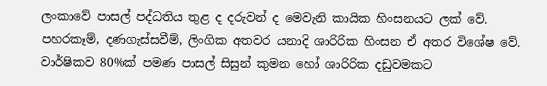ලංකාවේ පාසල් පද්ධතිය තුළ ද දරුවන් ද මෙවැනි කායික හිංසනයට ලක් වේ. පහරකෑම්, දණගැස්සවීම්, ලිංගික අතවර යනාදි ශාරිරික හිංසන ඒ අතර විශේෂ වේ. වාර්ෂිකව 80%ක් පමණ පාසල් සිසුන් කුමන හෝ ශාරිරික දඩුවමකට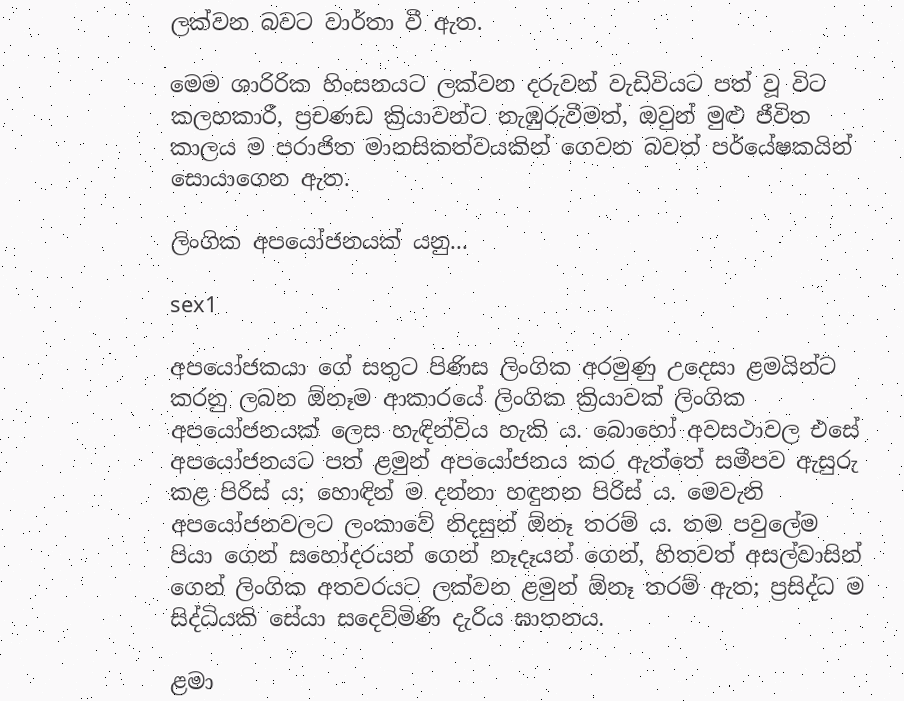ලක්වන බවට වාර්තා වී ඇත.

මෙම ශාරිරික හිංසනයට ලක්වන දරුවන් වැඩිවියට පත් වූ විට කලහකාරී, ප්‍රචණඩ ක්‍රියාවන්ට නැඹුරුවීමත්, ඔවුන් මුළු ජීවිත කාලය ම පරාජිත මානසිකත්වයකින් ගෙවන බවත් පර්යේෂකයින් සොයාගෙන ඇත.

ලිංගික අපයෝජනයක් යනු...

sex1

අපයෝජකයා ගේ සතුට පිණිස ලිංගික අරමුණු උදෙසා ළමයින්ට කරනු ලබන ඕනෑම ආකාරයේ ලිංගික ක්‍රියාවක් ලිංගික අපයෝජනයක් ලෙස හැඳින්විය හැකි ය. බොහෝ අවසථාවල එසේ  අපයෝජනයට පත් ළමුන් අපයෝජනය කර ඇත්තේ සමීපව ඇසුරු කළ පිරිස් ය; හොඳින් ම දන්නා හඳුනන පිරිස් ය. මෙවැනි අපයෝජනවලට ලංකාවේ නිදසුන් ඕනෑ තරම් ය. තම පවුලේම පියා ගෙන් සහෝදරයන් ගෙන් නෑදෑයන් ගෙන්, හිතවත් අසල්වාසින් ගෙන් ලිංගික අතවරයට ලක්වන ළමුන් ඕනෑ තරම් ඇත; ප්‍රසිද්ධ ම සිද්ධියකි සේයා සදෙව්මිණි දැරිය ඝාතනය.

ළමා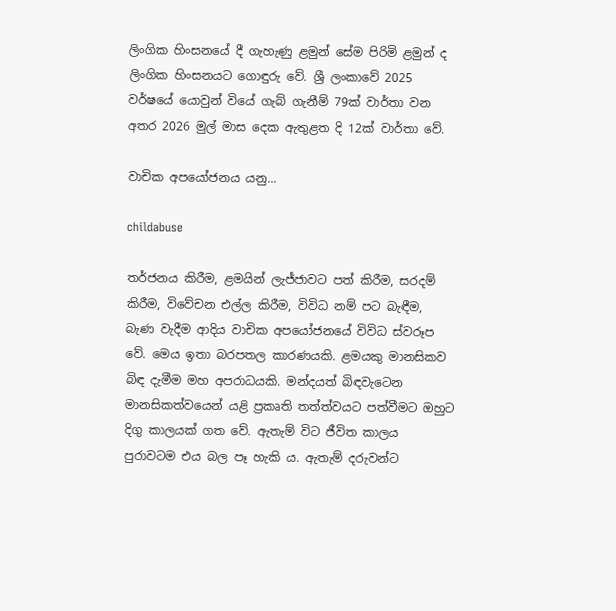ලිංගික හිංසනයේ දී ගැහැණු ළමුන් සේම පිරිමි ළමුන් ද ලිංගික හිංසනයට ගොඳුරු වේ. ශ්‍රී ලංකාවේ 2025 වර්ෂයේ යොවුන් වියේ ගැබ් ගැනීම් 79ක් වාර්තා වන අතර 2026 මුල් මාස දෙක ඇතුළත දි 12ක් වාර්තා වේ.

වාචික අපයෝජනය යනු...

childabuse

තර්ජනය කිරීම, ළමයින් ලැජ්ජාවට පත් කිරීම, සරදම් කිරීම, විවේචන එල්ල කිරීම, විවිධ නම් පට බැඳීම, බැණ වැදීම ආදිය වාචික අපයෝජනයේ විවිධ ස්වරූප වේ. මෙය ඉතා බරපතල කාරණයකි. ළමයකු මානසිකව බිඳ දැමීම මහ අපරාධයකි. මන්දයත් බිඳවැටෙන මානසිකත්වයෙන් යළි ප්‍රකෘති තත්ත්වයට පත්වීමට ඔහුට දිගු කාලයක් ගත වේ. ඇතැම් විට ජීවිත කාලය පුරාවටම එය බල පෑ හැකි ය. ඇතැම් දරුවන්ට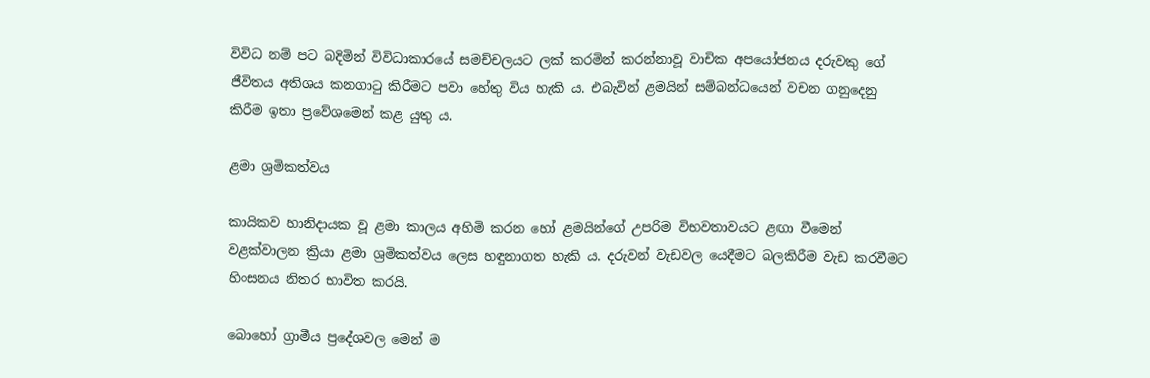විවිධ නම් පට බදිමින් විවිධාකාරයේ සමච්චලයට ලක් කරමින් කරන්නාවූ වාචික අපයෝජනය දරුවකු ගේ ජීවිතය අතිශය කනගාටු කිරීමට පවා හේතු විය හැකි ය. එබැවින් ළමයින් සම්බන්ධයෙන් වචන ගනුදෙනු කිරීම ඉතා ප්‍රවේශමෙන් කළ යුතු ය.

ළමා ශ්‍රමිකත්වය

කායිකව හානිදායක වූ ළමා කාලය අහිමි කරන හෝ ළමයින්ගේ උපරිම විභවතාවයට ළඟා වීමෙන් වළක්වාලන ක්‍රියා ළමා ශ්‍රමිකත්වය ලෙස හඳුනාගත හැකි ය. දරුවන් වැඩවල යෙදීමට බලකිරීම වැඩ කරවීමට හිංසනය නිතර භාවිත කරයි.

බොහෝ ග්‍රාමීය ප්‍රදේශවල මෙන් ම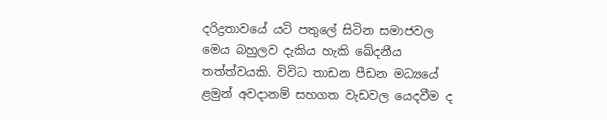දරිද්‍රතාවයේ යටි පතුලේ සිටින සමාජවල මෙය බහුලව දැකිය හැකි ඛේදනීය තත්ත්වයකි. විවිධ තාඩන පීඩන මධ්‍යයේ ළමුන් අවදානම් සහගත වැඩවල යෙදවීම ද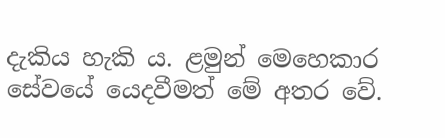දැකිය හැකි ය. ළමුන් මෙහෙකාර සේවයේ යෙදවීමත් මේ අතර වේ.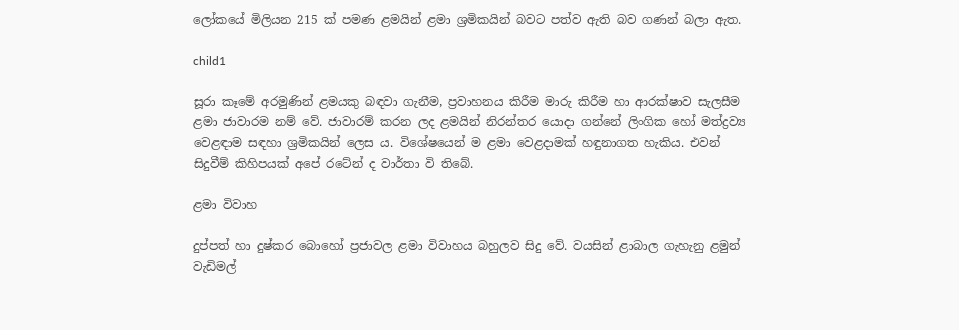ලෝකයේ මිලියන 215 ක් පමණ ළමයින් ළමා ශ්‍රමිකයින් බවට පත්ව ඇති බව ගණන් බලා ඇත.

child1

සූරා කෑමේ අරමුණින් ළමයකු බඳවා ගැනීම, ප්‍රවාහනය කිරීම මාරු කිරීම හා ආරක්ෂාව සැලසීම ළමා ජාවාරම නම් වේ. ජාවාරම් කරන ලද ළමයින් නිරන්තර යොදා ගන්නේ ලිංගික හෝ මත්ද්‍රව්‍ය වෙළඳාම සඳහා ශ්‍රමිකයින් ලෙස ය. විශේෂයෙන් ම ළමා වෙළදාමක් හඳුනාගත හැකිය. එවන් සිදුවීම් කිහිපයක් අපේ රටේන් ද වාර්තා වි තිබේ.

ළමා විවාහ

දුප්පත් හා දුෂ්කර බොහෝ ප්‍රජාවල ළමා විවාහය බහුලව සිදු වේ. වයසින් ළාබාල ගැහැනු ළමුන් වැඩිමල්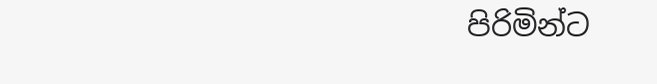පිරිමින්ට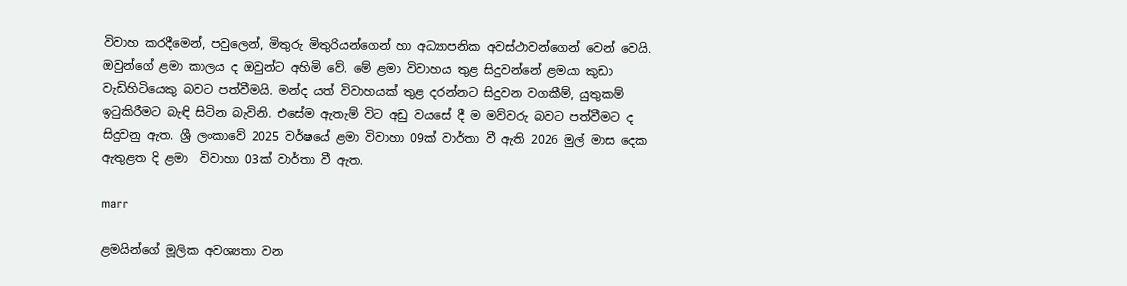විවාහ කරදීමෙන්, පවුලෙන්, මිතුරු මිතුරියන්ගෙන් හා අධ්‍යාපනික අවස්ථාවන්ගෙන් වෙන් වෙයි. ඔවුන්ගේ ළමා කාලය ද ඔවුන්ට අහිමි වේ. මේ ළමා විවාහය තුළ සිදුවන්නේ ළමයා කුඩා වැඩිහිටියෙකු බවට පත්වීමයි. මන්ද යත් විවාහයක් තුළ දරන්නට සිදුවන වගකීම්, යුතුකම් ඉටුකිරීමට බැඳි සිටින බැවිනි. එසේම ඇතැම් විට අඩු වයසේ දී ම මව්වරු බවට පත්වීමට ද සිදුවනු ඇත. ශ්‍රී ලංකාවේ 2025 වර්ෂයේ ළමා විවාහා 09ක් වාර්තා වී ඇති 2026 මුල් මාස දෙක ඇතුළත දි ළමා  විවාහා 03ක් වාර්තා වී ඇත.

marr

ළමයින්ගේ මූලික අවශ්‍යතා වන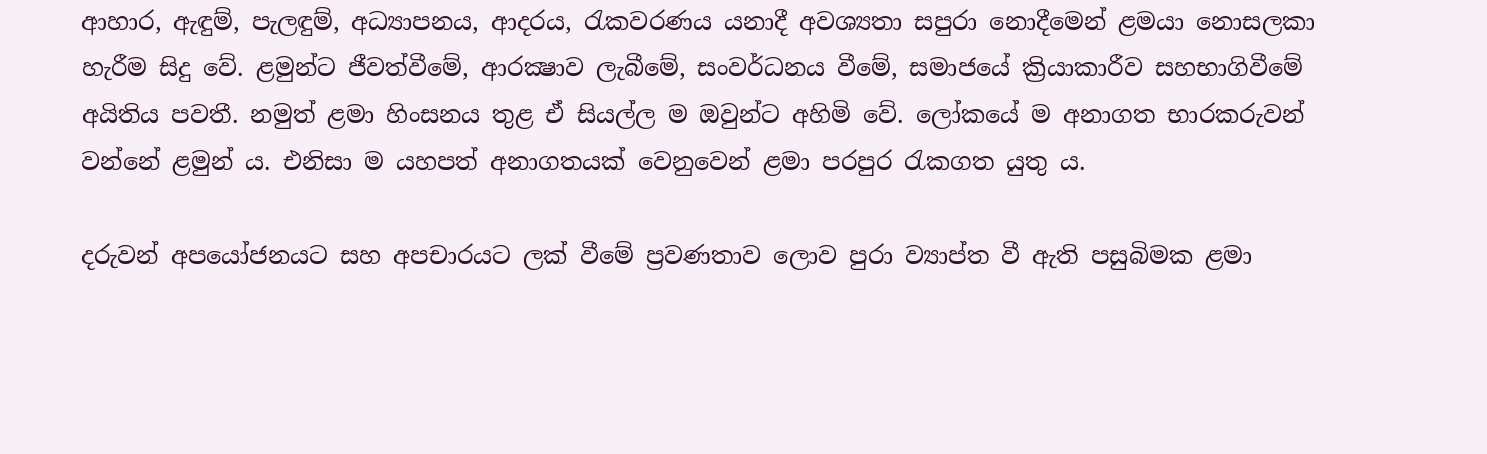ආහාර, ඇඳුම්, පැලඳුම්, අධ්‍යාපනය, ආදරය, රැකවරණය යනාදී අවශ්‍යතා සපුරා නොදීමෙන් ළමයා නොසලකා හැරීම සිදු වේ. ළමුන්ට ජීවත්වීමේ, ආරක්‍ෂාව ලැබීමේ, සංවර්ධනය වීමේ, සමාජයේ ක්‍රියාකාරීව සහභාගිවීමේ අයිතිය පවතී. නමුත් ළමා හිංසනය තුළ ඒ සියල්ල ම ඔවුන්ට අහිමි වේ. ලෝකයේ ම අනාගත භාරකරුවන් වන්නේ ළමුන් ය. එනිසා ම යහපත් අනාගතයක් වෙනුවෙන් ළමා පරපුර රැකගත යුතු ය.

දරුවන් අපයෝජනයට සහ අපචාරයට ලක් වීමේ ප්‍රවණතාව ලොව පුරා ව්‍යාප්ත වී ඇති පසුබිමක ළමා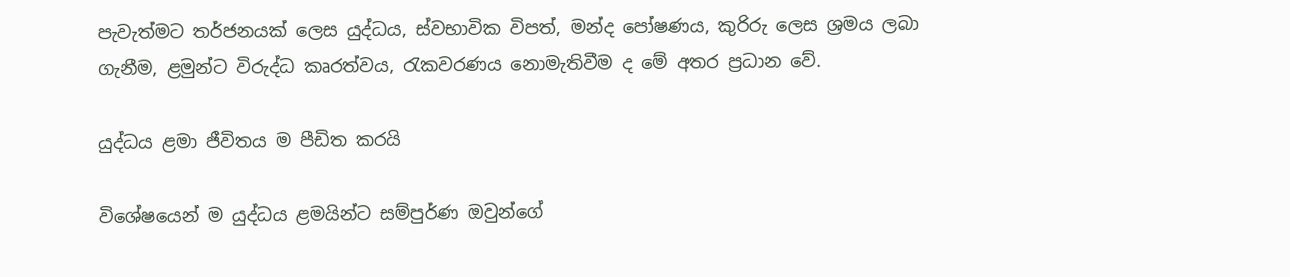පැවැත්මට තර්ජනයක් ලෙස යුද්ධය, ස්වභාවික විපත්, මන්ද පෝෂණය, කුරිරු ලෙස ශ්‍රමය ලබා ගැනීම, ළමුන්ට විරුද්ධ කෘරත්වය, රැකවරණය නොමැතිවීම ද මේ අතර ප්‍රධාන වේ.

යුද්ධය ළමා ජීවිතය ම පීඩිත කරයි

විශේෂයෙන් ම යුද්ධය ළමයින්ට සම්පුර්ණ ඔවුන්ගේ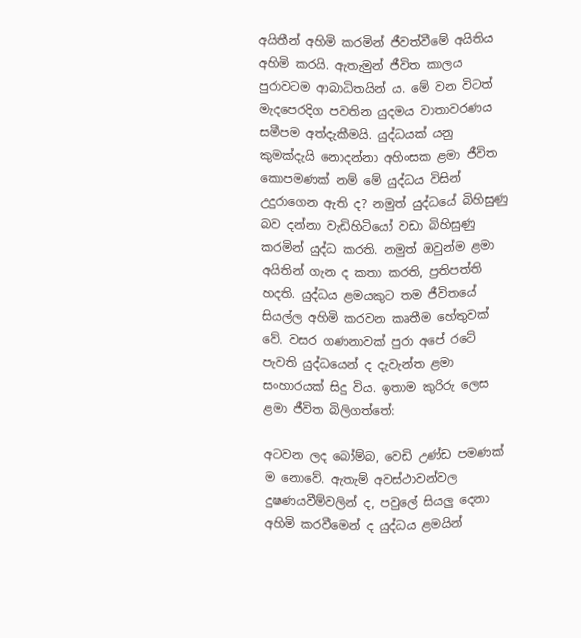අයිතීන් අහිමි කරමින් ජීවත්වීමේ අයිතිය අහිමි කරයි. ඇතැමුන් ජීවිත කාලය පුරාවටම ආබාධිතයින් ය. මේ වන විටත් මැදපෙරදිග පවතින යුදමය වාතාවරණය සමීපම අත්දැකීමයි. යුද්ධයක් යනු කුමක්දැයි නොදන්නා අහිංසක ළමා ජීවිත කොපමණක් නම් මේ යුද්ධය විසින් උදුරාගෙන ඇති ද? නමුත් යුද්ධයේ බිහිසුණු බව දන්නා වැඩිහිටියෝ වඩා බිහිසුණු කරමින් යුද්ධ කරති. නමුත් ඔවුන්ම ළමා අයිතින් ගැන ද කතා කරති, ප්‍රතිපත්ති හදති. යුද්ධය ළමයකුට තම ජීවිතයේ සියල්ල අහිමි කරවන කෘතීම හේතුවක් වේ. වසර ගණනාවක් පුරා අපේ රටේ පැවති යුද්ධයෙන් ද දැවැන්ත ළමා සංහාරයක් සිදු විය. ඉතාම කුරිරු ලෙස ළමා ජීවිත බිලිගත්තේ:

අටවන ලද බෝම්බ, වෙඩි උණ්ඩ පමණක් ම නොවේ. ඇතැම් අවස්ථාවන්වල දුෂණයවීම්වලින් ද, පවුලේ සියලු දෙනා අහිමි කරවීමෙන් ද යුද්ධය ළමයින්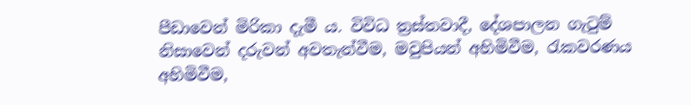පීඩාවෙන් මිරිකා දැමී ය. විවිධ ත්‍රස්තවාදී, දේශපාලන ගැටුම් නිසාවෙන් දරුවන් අවතැන්වීම, මවුපියන් අහිමිවීම, රැකවරණය අහිමිවීම,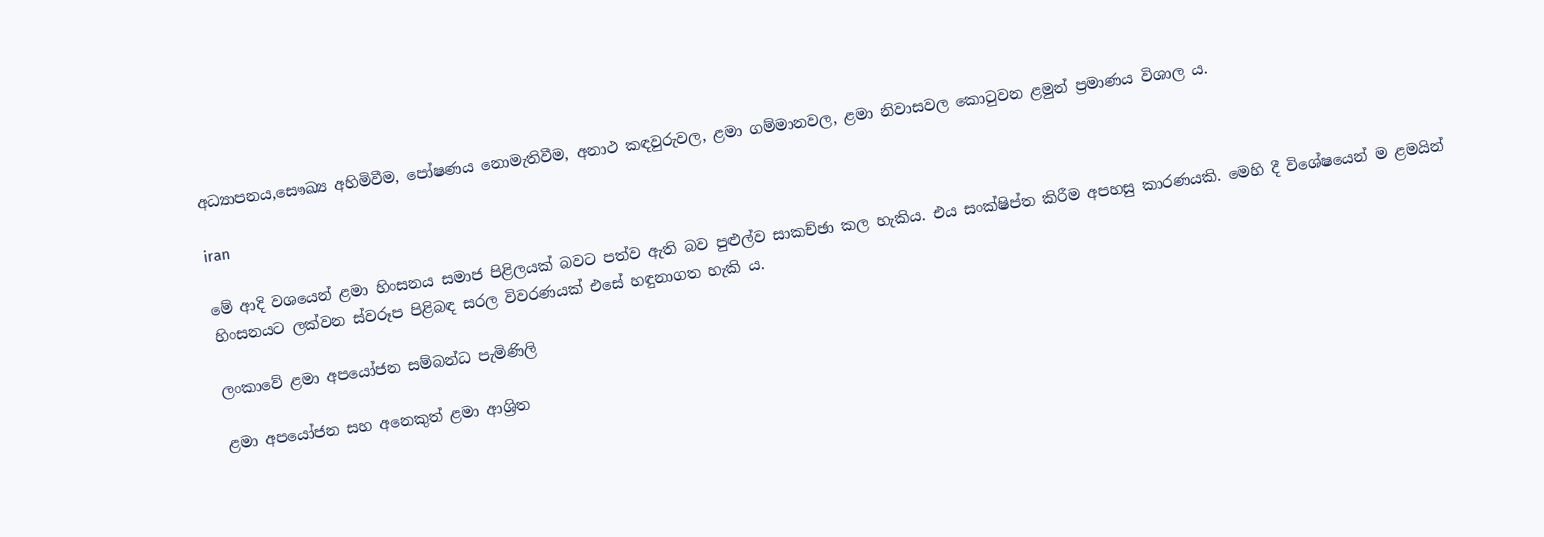අධ්‍යාපනය,සෞඛ්‍ය අහිමිවීම, පෝෂණය නොමැතිවීම, අනාථ කඳවුරුවල, ළමා ගම්මානවල, ළමා නිවාසවල කොටුවන ළමුන් ප්‍රමාණය විශාල ය.

iran

මේ ආදි වශයෙන් ළමා හිංසනය සමාජ පිළිලයක් බවට පත්ව ඇති බව පුළුල්ව සාකච්ඡා කල හැකිය. එය සංක්ෂිප්ත කිරීම අපහසු කාරණයකි. මෙහි දී විශේෂයෙන් ම ළමයින් හිංසනයට ලක්වන ස්වරූප පිළිබඳ සරල විවරණයක් එසේ හඳුනාගත හැකි ය.

ලංකාවේ ළමා අපයෝජන සම්බන්ධ පැමිණිලි

ළමා අපයෝජන සහ අනෙකුත් ළමා ආශ්‍රිත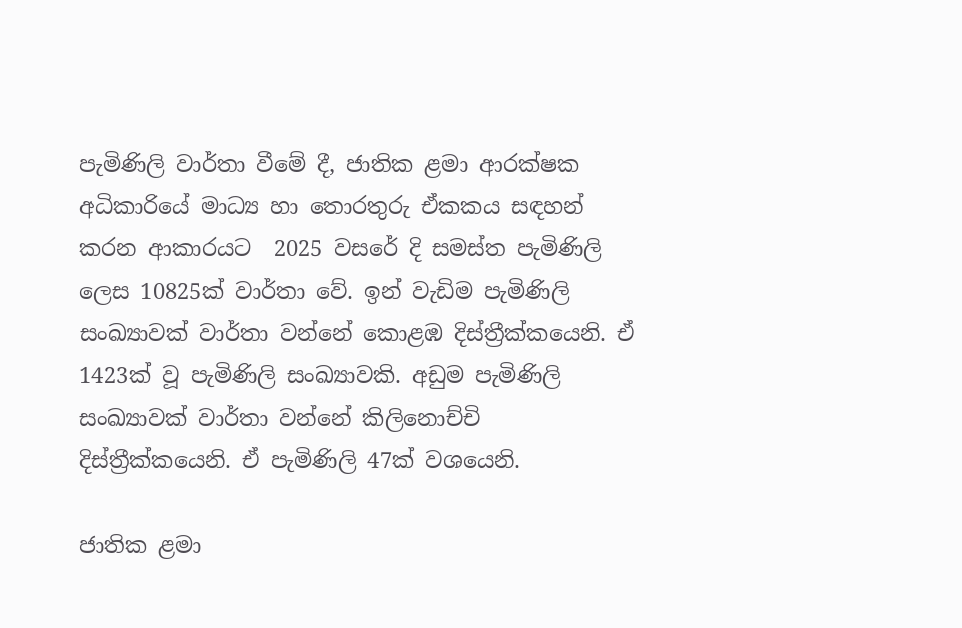පැමිණිලි වාර්තා වීමේ දී, ජාතික ළමා ආරක්ෂක අධිකාරියේ මාධ්‍ය හා තොරතුරු ඒකකය සඳහන් කරන ආකාරයට  2025 වසරේ දි සමස්ත පැමිණිලි ලෙස 10825ක් වාර්තා වේ. ඉන් වැඩිම පැමිණිලි සංඛ්‍යාවක් වාර්තා වන්නේ කොළඹ දිස්ත්‍රීක්කයෙනි. ඒ 1423ක් වූ පැමිණිලි සංඛ්‍යාවකි. අඩුම පැමිණිලි සංඛ්‍යාවක් වාර්තා වන්නේ කිලිනොච්චි දිස්ත්‍රීක්කයෙනි. ඒ පැමිණිලි 47ක් වශයෙනි.

ජාතික ළමා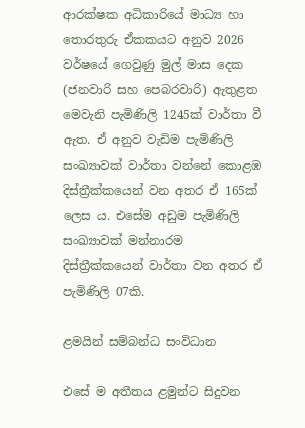ආරක්ෂක අධිකාරියේ මාධ්‍ය හා තොරතුරු ඒකකයට අනුව 2026 වර්ෂයේ ගෙවුණු මුල් මාස දෙක (ජනවාරි සහ පෙබරවාරි) ඇතුළත මෙවැනි පැමිණිලි 1245ක් වාර්තා වී ඇත. ඒ අනුව වැඩිම පැමිණිලි සංඛ්‍යාවක් වාර්තා වන්නේ කොළඹ දිස්ත්‍රීක්කයෙන් වන අතර ඒ 165ක් ලෙස ය. එසේම අඩුම පැමිණිලි සංඛ්‍යාවක් මන්නාරම දිස්ත්‍රීක්කයෙන් වාර්තා වන අතර ඒ පැමිණිලි 07කි.

ළමයින් සම්බන්ධ සංවිධාන

එසේ ම අතීතය ළමුන්ට සිදුවන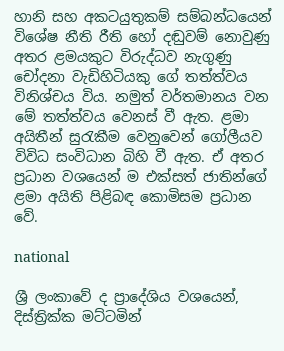හානි සහ අකටයුතුකම් සම්බන්ධයෙන් විශේෂ නීති රීති හෝ දඬුවම් නොවුණු අතර ළමයකුට විරුද්ධව නැගුණු චෝදනා වැඩිහිටියකු ගේ තත්ත්වය විනිශ්චය විය. නමුත් වර්තමානය වන මේ තත්ත්වය වෙනස් වී ඇත. ළමා අයිතීන් සුරැකීම වෙනුවෙන් ගෝලීයව විවිධ සංවිධාන බිහි වී ඇත. ඒ අතර ප්‍රධාන වශයෙන් ම එක්සත් ජාතින්ගේ ළමා අයිති පිළිබඳ කොමිසම ප්‍රධාන වේ.

national

ශ්‍රී ලංකාවේ ද ප්‍රාදේශිය වශයෙන්, දිස්ත්‍රික්ක මට්ටමින්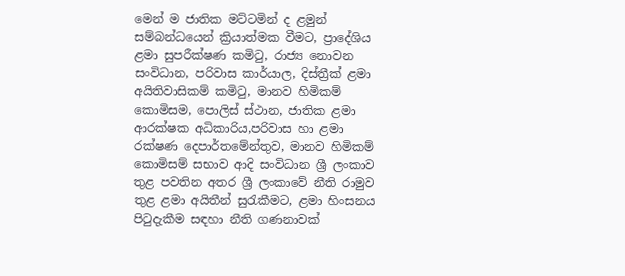මෙන් ම ජාතික මට්ටමින් ද ළමුන් සම්බන්ධයෙන් ක්‍රියාත්මක වීමට, ප්‍රාදේශිය ළමා සුපරීක්ෂණ කමිටු, රාජ්‍ය නොවන සංවිධාන, පරිවාස කාර්යාල, දිස්ත්‍රීක් ළමා අයිතිවාසිකම් කමිටු, මානව හිමිකම් කොමිසම, පොලිස් ස්ථාන, ජාතික ළමා ආරක්ෂක අධිකාරිය,පරිවාස හා ළමා රක්ෂණ දෙපාර්තමේන්තුව, මානව හිමිකම් කොමිසම් සභාව ආදි සංවිධාන ශ්‍රී ලංකාව තුළ පවතින අතර ශ්‍රී ලංකාවේ නීති රාමුව තුළ ළමා අයිතීන් සුරැකීමට, ළමා හිංසනය පිටුදැකීම සඳහා නීති ගණනාවක්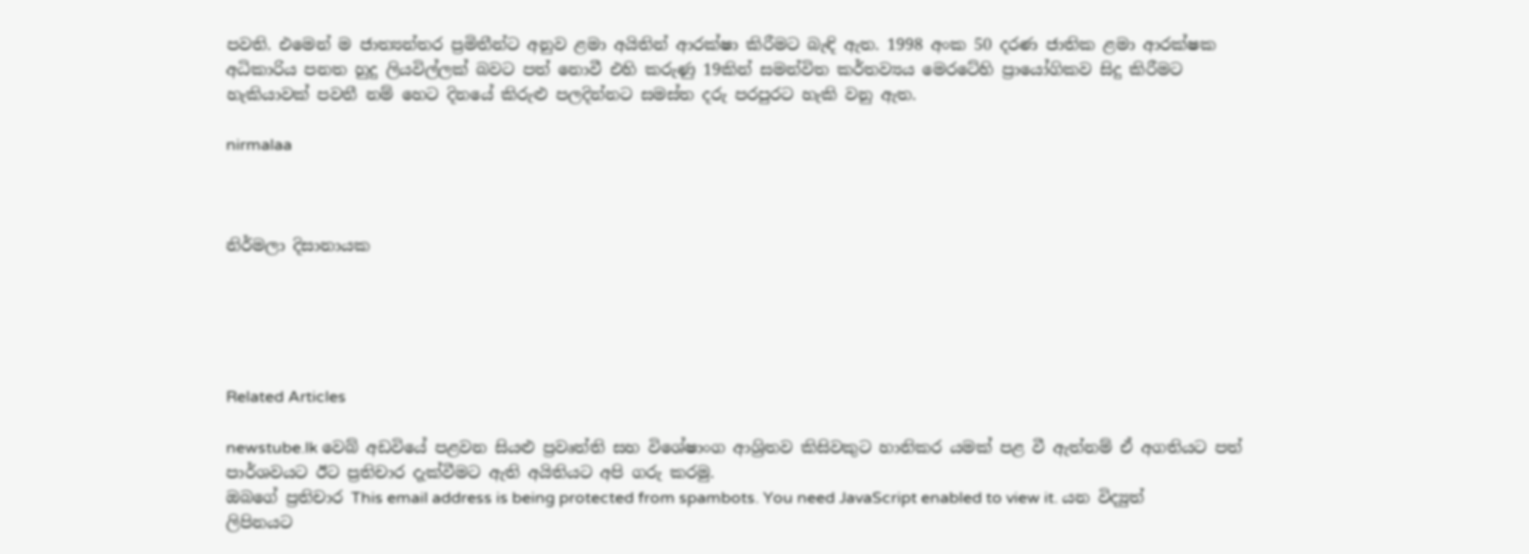පවති. එමෙන් ම ජාත්‍යන්තර ප්‍රමිතීන්ට අනුව ළමා අයිතින් ආරක්ෂා කිරීමට බැඳි ඇත. 1998 අංක 50 දරණ ජාතික ළමා ආරක්ෂක අධිකාරිය පනත හුදු ලියවිල්ලක් බවට පත් නොවී එහි කරුණු 19කින් සමන්විත කර්තව්‍යය මෙරටේහි ප්‍රායෝගිකව සිදු කිරීමට හැකියාවක් පවතී නම් හෙට දිනයේ කිරුළු පලදින්නට සමස්ත දරු පරපුරට හැකි වනු ඇත.

nirmalaa



නිර්මලා දිසානායක





Related Articles

newstube.lk වෙබ් අඩවියේ පළවන සියළු ප්‍රවෘත්ති සහ විශේෂාංග ආශ්‍රිතව කිසිවකුට හානිකර යමක් පළ වී ඇත්නම් ඒ අගතියට පත් පාර්ශවයට ඊට ප්‍රතිචාර දැක්වීමට ඇති අයිතියට අපි ගරු කරමු.
ඔබගේ ප්‍රතිචාර This email address is being protected from spambots. You need JavaScript enabled to view it. යන විද්‍යුත් ලිපිනයට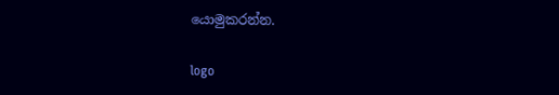යොමුකරන්න.

logo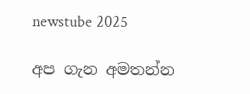newstube 2025

අප ගැන අමතන්න